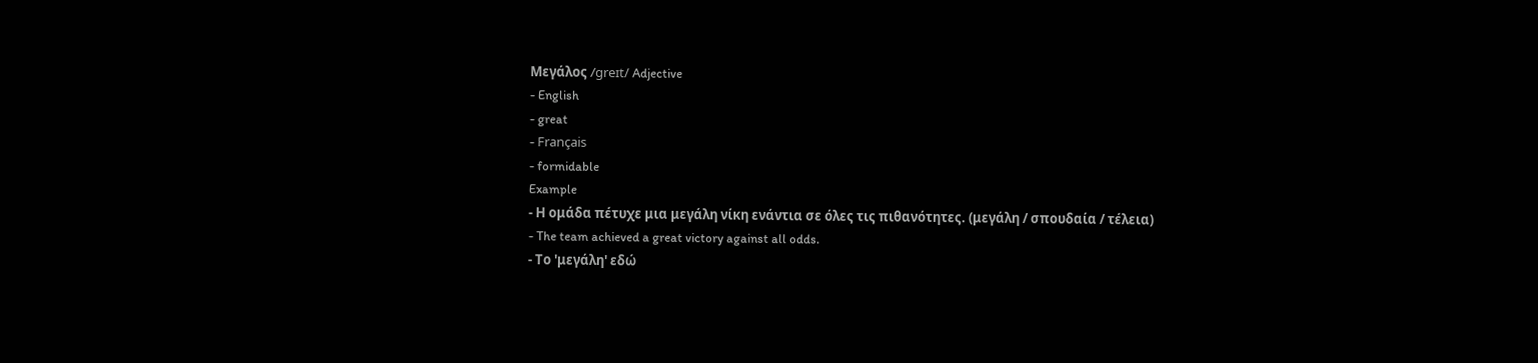Μεγάλος /ɡreɪt/ Adjective
- English
- great
- Français
- formidable
Example
- Η ομάδα πέτυχε μια μεγάλη νίκη ενάντια σε όλες τις πιθανότητες. (μεγάλη / σπουδαία / τέλεια)
- The team achieved a great victory against all odds.
- Το 'μεγάλη' εδώ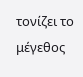τονίζει το μέγεθος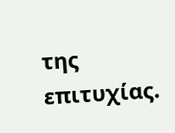της επιτυχίας.